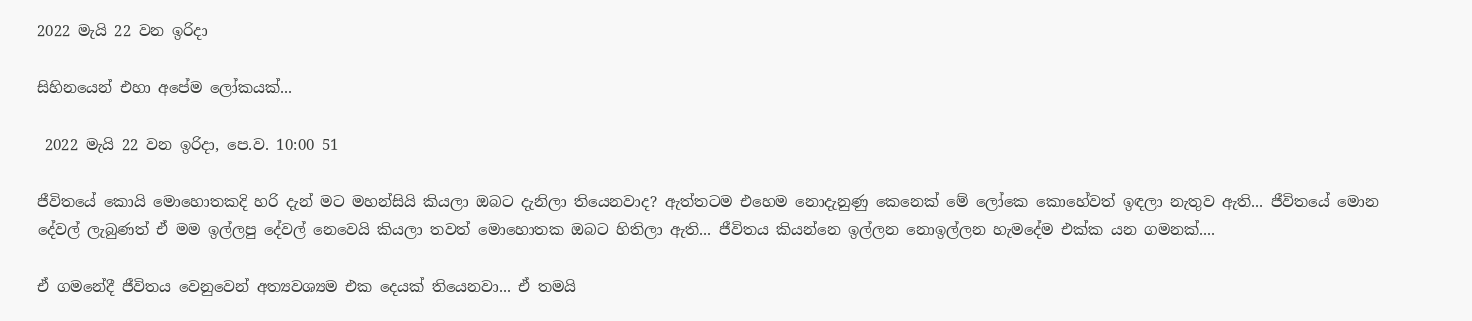2022 මැයි 22 වන ඉරිදා

සිහිනයෙන් එහා අපේම ලෝකයක්...

 2022 මැයි 22 වන ඉරිදා, පෙ.ව. 10:00 51

ජීවිතයේ කොයි මොහොතකදි හරි දැන් මට මහන්සියි කියලා ඔබට දැනිලා තියෙනවාද? ඇත්තටම එහෙම නොදැනුණු කෙනෙක් මේ ලෝකෙ කොහේවත් ඉඳලා නැතුව ඇති... ජීවිතයේ මොන දේවල් ලැබුණත් ඒ මම ඉල්ලපු දේවල් නෙවෙයි කියලා තවත් මොහොතක ඔබට හිතිලා ඇති... ජීවිතය කියන්නෙ ඉල්ලන නොඉල්ලන හැමදේම එක්ක යන ගමනක්....

ඒ ගමනේදී ජීවිතය වෙනුවෙන් අත්‍යවශ්‍යම එක දෙයක් තියෙනවා... ඒ තමයි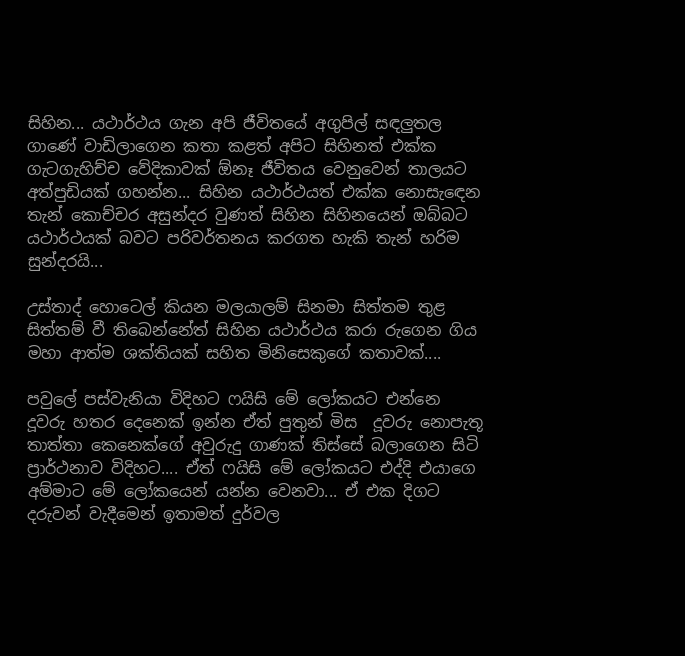සිහින... යථාර්ථය ගැන අපි ජීවිතයේ අගුපිල් සඳලුතල ගාණේ වාඩිලාගෙන කතා කළත් අපිට සිහිනත් එක්ක ගැටගැහිච්ච වේදිකාවක් ඕනෑ ජීවිතය වෙනුවෙන් තාලයට අත්පුඩියක් ගහන්න... සිහින යථාර්ථයත් එක්ක නොසැඳෙන තැන් කොච්චර අසුන්දර වුණත් සිහින සිහිනයෙන් ඔබ්බට යථාර්ථයක් බවට පරිවර්තනය කරගත හැකි තැන් හරිම සුන්දරයි...

උස්තාද් හොටෙල් කියන මලයාලම් සිනමා සිත්තම තුළ සිත්තම් වී තිබෙන්නේත් සිහින යථාර්ථය කරා රුගෙන ගිය මහා ආත්ම ශක්තියක් සහිත මිනිසෙකුගේ කතාවක්....

පවුලේ පස්වැනියා විදිහට ෆයිසි මේ ලෝකයට එන්නෙ දූවරු හතර දෙනෙක් ඉන්න ඒත් පුතුන් මිස  දූවරු නොපැතූ තාත්තා කෙනෙක්ගේ අවුරුදු ගාණක් තිස්සේ බලාගෙන සිටි ප්‍රාර්ථනාව විදිහට.... ඒත් ෆයිසි මේ ලෝකයට එද්දි එයාගෙ අම්මාට මේ ලෝකයෙන් යන්න වෙනවා... ඒ එක දිගට දරුවන් වැදීමෙන් ඉතාමත් දුර්වල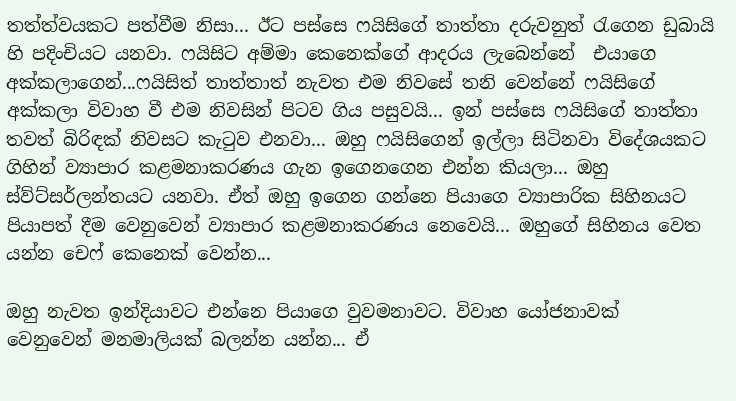තත්ත්වයකට පත්වීම නිසා... ඊට පස්සෙ ෆයිසිගේ තාත්තා දරුවනුත් රැගෙන ඩුබායි හි පදිංචියට යනවා. ෆයිසිට අම්මා කෙනෙක්ගේ ආදරය ලැබෙන්නේ  එයාගෙ අක්කලාගෙන්...ෆයිසිත් තාත්තාත් නැවත එම නිවසේ තනි වෙන්නේ ෆයිසිගේ අක්කලා විවාහ වී එම නිවසින් පිටව ගිය පසුවයි... ඉන් පස්සෙ ෆයිසිගේ තාත්තා තවත් බිරිඳක් නිවසට කැටුව එනවා... ඔහු ෆයිසිගෙන් ඉල්ලා සිටිනවා විදේශයකට ගිහින් ව්‍යාපාර කළමනාකරණය ගැන ඉගෙනගෙන එන්න කියලා... ඔහු ස්ව්ට්සර්ලන්තයට යනවා. ඒත් ඔහු ඉගෙන ගන්නෙ පියාගෙ ව්‍යාපාරික සිහිනයට පියාපත් දීම වෙනුවෙන් ව්‍යාපාර කළමනාකරණය නෙවෙයි... ඔහුගේ සිහිනය වෙත යන්න චෙෆ් කෙනෙක් වෙන්න...

ඔහු නැවත ඉන්දියාවට එන්නෙ පියාගෙ වුවමනාවට. විවාහ යෝජනාවක්  වෙනුවෙන් මනමාලියක් බලන්න යන්න... ඒ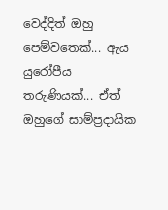වෙද්දිත් ඔහු පෙම්වතෙක්... ඇය යුරෝපීය තරුණියක්... ඒත් ඔහුගේ සාම්ප්‍රදායික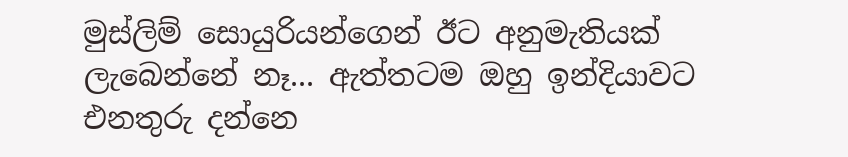මුස්ලිම් සොයුරියන්ගෙන් ඊට අනුමැතියක් ලැබෙන්නේ නෑ... ඇත්තටම ඔහු ඉන්දියාවට එනතුරු දන්නෙ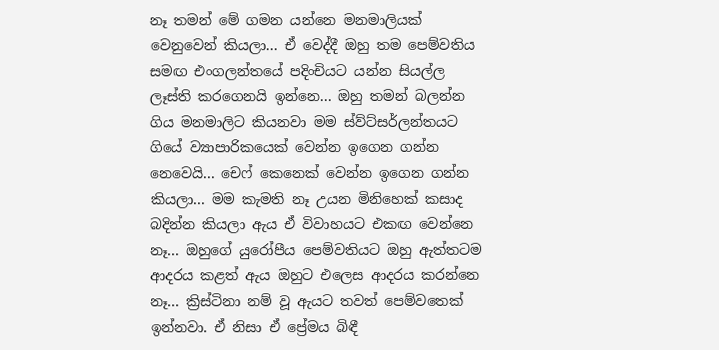නෑ තමන් මේ ගමන යන්නෙ මනමාලියක් වෙනුවෙන් කියලා... ඒ වෙද්දී ඔහු තම පෙම්වතිය සමඟ එංගලන්තයේ පදිංචියට යන්න සියල්ල ලෑස්ති කරගෙනයි ඉන්නෙ... ඔහු තමන් බලන්න ගිය මනමාලිට කියනවා මම ස්ව්ට්සර්ලන්තයට ගියේ ව්‍යාපාරිකයෙක් වෙන්න ඉගෙන ගන්න නෙවෙයි... චෙෆ් කෙනෙක් වෙන්න ඉගෙන ගන්න කියලා... මම කැමති නෑ උයන මිනිහෙක් කසාද බදින්න කියලා ඇය ඒ විවාහයට එකඟ වෙන්නෙ නෑ... ඔහුගේ යුරෝපීය පෙම්වතියට ඔහු ඇත්තටම ආදරය කළත් ඇය ඔහුට එලෙස ආදරය කරන්නෙ නෑ... ක්‍රිස්ටිනා නම් වූ ඇයට තවත් පෙම්වතෙක් ඉන්නවා. ඒ නිසා ඒ ප්‍රේමය බිඳී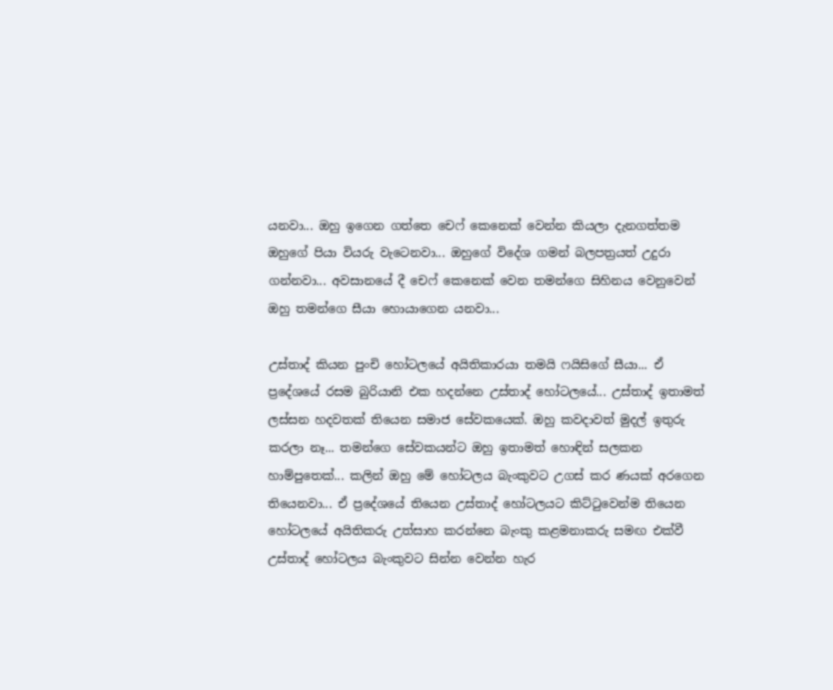යනවා... ඔහු ඉගෙන ගත්තෙ චෙෆ් කෙනෙක් වෙන්න කියලා දැනගත්තම ඔහුගේ පියා වියරු වැටෙනවා... ඔහුගේ විදේශ ගමන් බලපත්‍රයත් උදුරා ගන්නවා... අවසානයේ දී චෙෆ් කෙනෙක් වෙන තමන්ගෙ සිහිනය වෙනුවෙන් ඔහු තමන්ගෙ සීයා හොයාගෙන යනවා...

උස්තාද් කියන පුංචි හෝටලයේ අයිතිකාරයා තමයි ෆයිසිගේ සීයා... ඒ ප්‍රදේශයේ රසම බුරියානි එක හදන්නෙ උස්තාද් හෝටලයේ... උස්තාද් ඉතාමත් ලස්සන හදවතක් තියෙන සමාජ සේවකයෙක්. ඔහු කවදාවත් මුදල් ඉතුරු කරලා නෑ... තමන්ගෙ සේවකයන්ට ඔහු ඉතාමත් හොඳින් සලකන හාම්පුතෙක්... කලින් ඔහු මේ හෝටලය බැංකුවට උගස් කර ණයක් අරගෙන තියෙනවා... ඒ ප්‍රදේශයේ තියෙන උස්තාද් හෝටලයට කිට්ටුවෙන්ම තියෙන හෝටලයේ අයිතිකරු උත්සාහ කරන්නෙ බැංකු කළමනාකරු සමඟ එක්වී උස්තාද් හෝටලය බැංකුවට සින්න වෙන්න හැර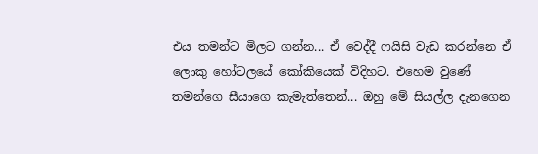එය තමන්ට මිලට ගන්න... ඒ වෙද්දී ෆයිසි වැඩ කරන්නෙ ඒ ලොකු හෝටලයේ කෝකියෙක් විදිහට. එහෙම වුණේ තමන්ගෙ සීයාගෙ කැමැත්තෙන්... ඔහු මේ සියල්ල දැනගෙන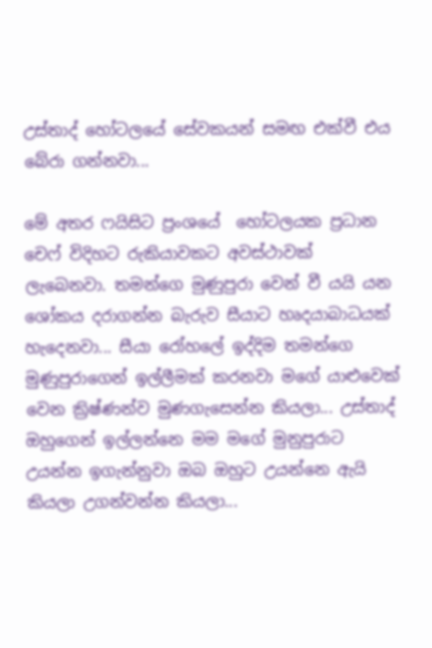උස්තාද් හෝටලයේ සේවකයන් සමඟ එක්වී එය බේරා ගන්නවා...

මේ අතර ෆයිසිට ප්‍රංශයේ  හෝටලයක ප්‍රධාන චෙෆ් විදිහට රුකියාවකට අවස්ථාවක් ලැබෙනවා. තමන්ගෙ මුණුපුරා වෙන් වී යයි යන ශෝකය දරාගන්න බැරුව සීයාට හෘදයාබාධයක් හැදෙනවා... සීයා රෝහලේ ඉද්දිම තමන්ගෙ මුණුපුරාගෙන් ඉල්ලීමක් කරනවා මගේ යාළුවෙක් වෙන ක්‍රිෂ්ණන්ව මුණගැසෙන්න කියලා... උස්තාද් ඔහුගෙන් ඉල්ලන්නෙ මම මගේ මුනුපුරාට උයන්න ඉගැන්නුවා ඔබ ඔහුට උයන්නෙ ඇයි කියලා උගන්වන්න කියලා...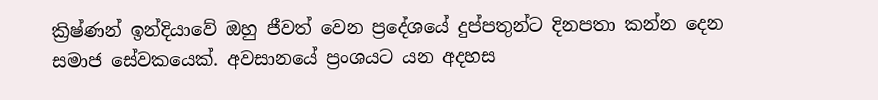ක්‍රිෂ්ණන් ඉන්දියාවේ ඔහු ජීවත් වෙන ප්‍රදේශයේ දුප්පතුන්ට දිනපතා කන්න දෙන සමාජ සේවකයෙක්. අවසානයේ ප්‍රංශයට යන අදහස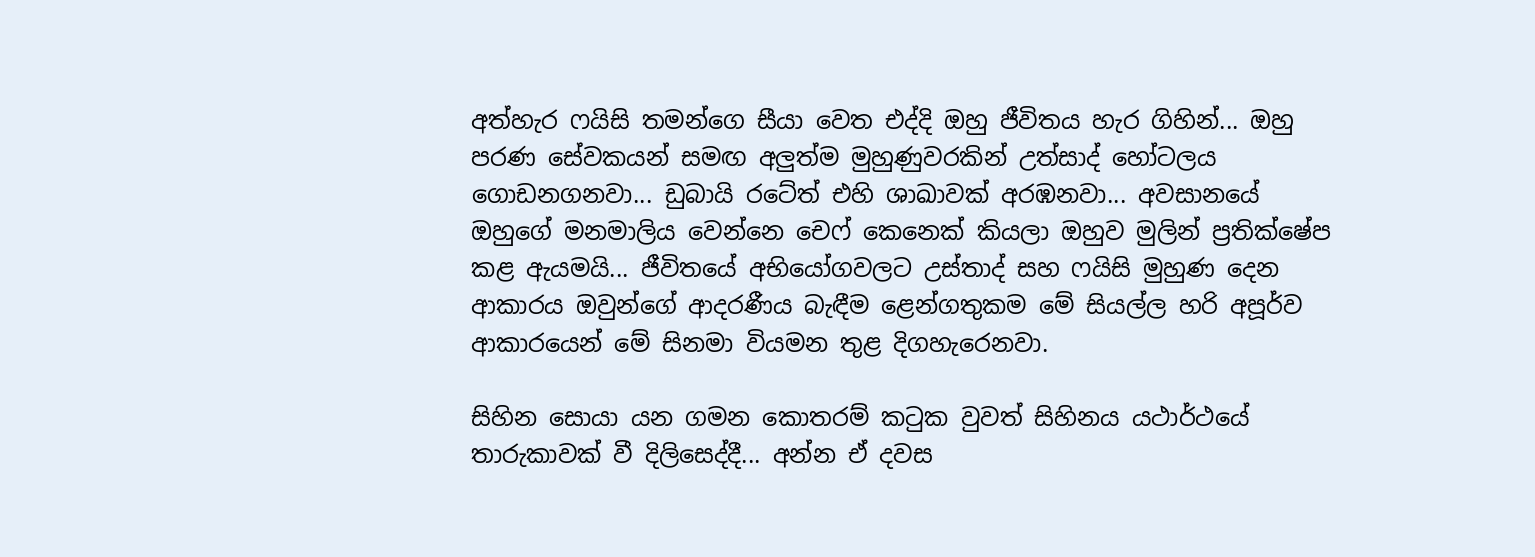අත්හැර ෆයිසි තමන්ගෙ සීයා වෙත එද්දි ඔහු ජීවිතය හැර ගිහින්... ඔහු පරණ සේවකයන් සමඟ අලුත්ම මුහුණුවරකින් උත්සාද් හෝටලය ගොඩනගනවා... ඩුබායි රටේත් එහි ශාඛාවක් අරඹනවා... අවසානයේ ඔහුගේ මනමාලිය වෙන්නෙ චෙෆ් කෙනෙක් කියලා ඔහුව මුලින් ප්‍රතික්ෂේප කළ ඇයමයි... ජීවිතයේ අභියෝගවලට උස්තාද් සහ ෆයිසි මුහුණ දෙන ආකාරය ඔවුන්ගේ ආදරණීය බැඳීම ළෙන්ගතුකම මේ සියල්ල හරි අපූර්ව ආකාරයෙන් මේ සිනමා වියමන තුළ දිගහැරෙනවා.

සිහින සොයා යන ගමන කොතරම් කටුක වුවත් සිහිනය යථාර්ථයේ තාරුකාවක් වී දිලිසෙද්දී... අන්න ඒ දවස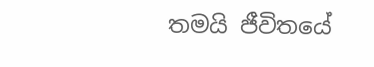තමයි ජීවිතයේ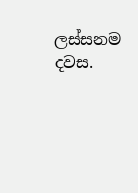ලස්සනම දවස.